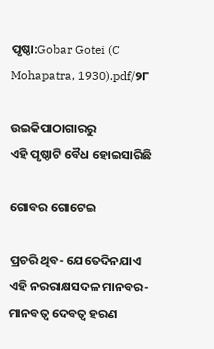ପୃଷ୍ଠା:Gobar Gotei (C Mohapatra, 1930).pdf/୨୮

ଉଇକିପାଠାଗାର‌ରୁ
ଏହି ପୃଷ୍ଠାଟି ବୈଧ ହୋଇସାରିଛି

ଗୋବର ଗୋଟେଇ

ପ୍ରଚରି ଥିବ- ଯେତେଦିନଯାଏ ଏହି ନରରାକ୍ଷସଦଳ ମାନବର- ମାନବତ୍ୱ ଦେବତ୍ୱ ହରଣ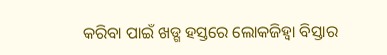କରିବା ପାଇଁ ଖଡ୍ଗ ହସ୍ତରେ ଲୋକଜିହ୍ୱା ବିସ୍ତାର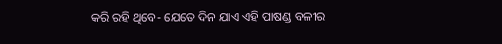କରି ରହି ଥିବେ- ଯେତେ ଦିନ ଯାଏ ଏହି ପାଷଣ୍ଡ ବଳୀର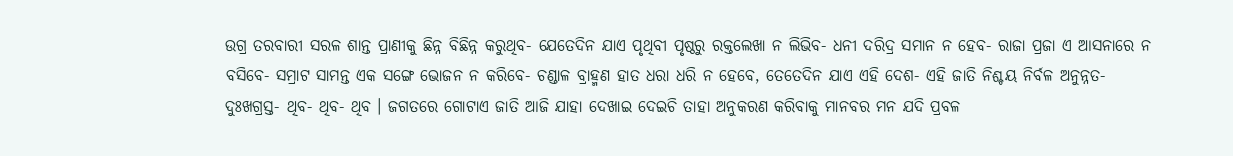ଉଗ୍ର ତରବାରୀ ସରଳ ଶାନ୍ତ ପ୍ରାଣୀକୁ ଛିନ୍ନ ବିଛିନ୍ନ କରୁଥିବ- ଯେତେଦିନ ଯାଏ ପୃଥିବୀ ପୃଷ୍ଠରୁ ରକ୍ତଲେଖା ନ ଲିଭିବ- ଧନୀ ଦରିଦ୍ର ସମାନ ନ ହେବ- ରାଜା ପ୍ରଜା ଏ ଆସନାରେ ନ ବସିବେ- ସମ୍ରାଟ ସାମନ୍ତ ଏକ ସଙ୍ଗେ ଭୋଜନ ନ କରିବେ- ଚଣ୍ଡାଳ ବ୍ରାହ୍ମଣ ହାତ ଧରା ଧରି ନ ହେବେ, ତେତେଦିନ ଯାଏ ଏହି ଦେଶ- ଏହି ଜାତି ନିଶ୍ଚୟ ନିର୍ବଳ ଅନୁନ୍ନତ- ଦୁଃଖଗ୍ରସ୍ତ- ଥିବ- ଥିବ- ଥିବ । ଜଗତରେ ଗୋଟାଏ ଜାତି ଆଜି ଯାହା ଦେଖାଇ ଦେଇଚି ତାହା ଅନୁକରଣ କରିବାକୁ ମାନବର ମନ ଯଦି ପ୍ରବଳ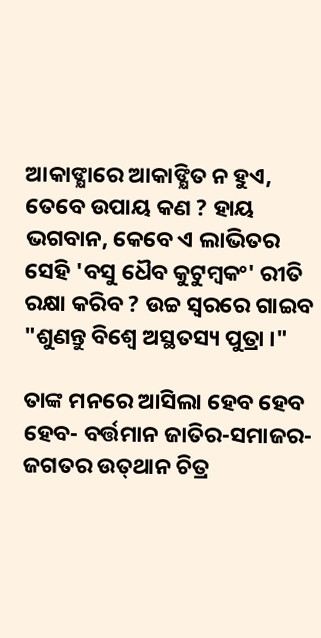ଆକାଙ୍କ୍ଷାରେ ଆକାଙ୍କ୍ଷିତ ନ ହୁଏ, ତେବେ ଉପାୟ କଣ ? ହାୟ ଭଗବାନ, କେବେ ଏ ଲାଭିତର ସେହି 'ବସୁ ଧୈବ କୁଟୁମ୍ବକଂ' ରୀତି ରକ୍ଷା କରିବ ? ଉଚ୍ଚ ସ୍ୱରରେ ଗାଇବ "ଶୁଣନ୍ତୁ ବିଶ୍ୱେ ଅସ୍ଥତସ୍ୟ ପୁତ୍ରା ।"

ତାଙ୍କ ମନରେ ଆସିଲା ହେବ ହେବ ହେବ- ବର୍ତ୍ତମାନ ଜାତିର-ସମାଜର-ଜଗତର ଉତ୍‌ଥାନ ଚିତ୍ର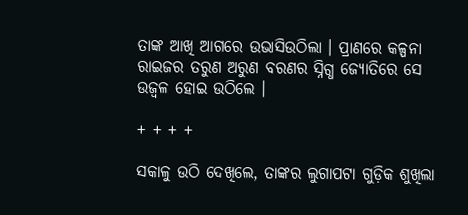ତାଙ୍କ ଆଖି ଆଗରେ ଉଭାସିଉଠିଲା । ପ୍ରାଣରେ କଳ୍ପନା ରାଇଜର ତରୁଣ ଅରୁଣ ବରଣର ସ୍ନିଗ୍ଧ ଜ୍ୟୋତିରେ ସେ ଉଜ୍ୱଳ ହୋଇ ଉଠିଲେ ।

+ + + +

ସକାଳୁ ଉଠି ଦେଖିଲେ, ତାଙ୍କର ଲୁଗାପଟା ଗୁଡ଼ିକ ଶୁଖିଲା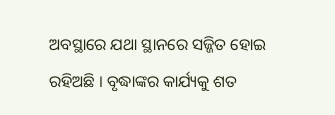ଅବସ୍ଥାରେ ଯଥା ସ୍ଥାନରେ ସଜ୍ଜିତ ହୋଇ ରହିଅଛି । ବୃଦ୍ଧାଙ୍କର କାର୍ଯ୍ୟକୁ ଶତ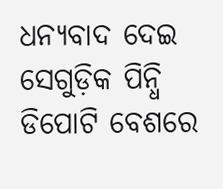ଧନ୍ୟବାଦ ଦେଇ ସେଗୁଡ଼ିକ ପିନ୍ଧି ଡିପୋଟି ବେଶରେ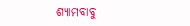ଶ୍ୟାମ‌ବାବୁ